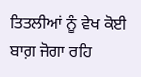ਤਿਤਲੀਆਂ ਨੂੰ ਵੇਖ ਕੋਈ ਬਾਗ਼ ਜੋਗਾ ਰਹਿ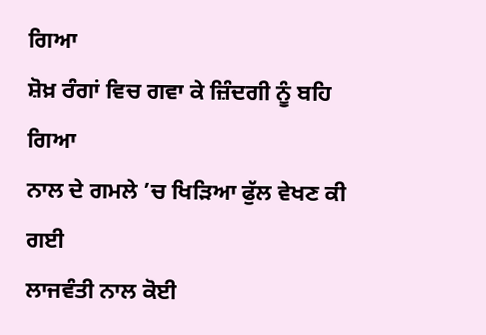ਗਿਆ
ਸ਼ੋਖ਼ ਰੰਗਾਂ ਵਿਚ ਗਵਾ ਕੇ ਜ਼ਿੰਦਗੀ ਨੂੰ ਬਹਿ ਗਿਆ
ਨਾਲ ਦੇ ਗਮਲੇ ’ਚ ਖਿੜਿਆ ਫੁੱਲ ਵੇਖਣ ਕੀ ਗਈ
ਲਾਜਵੰਤੀ ਨਾਲ ਕੋਈ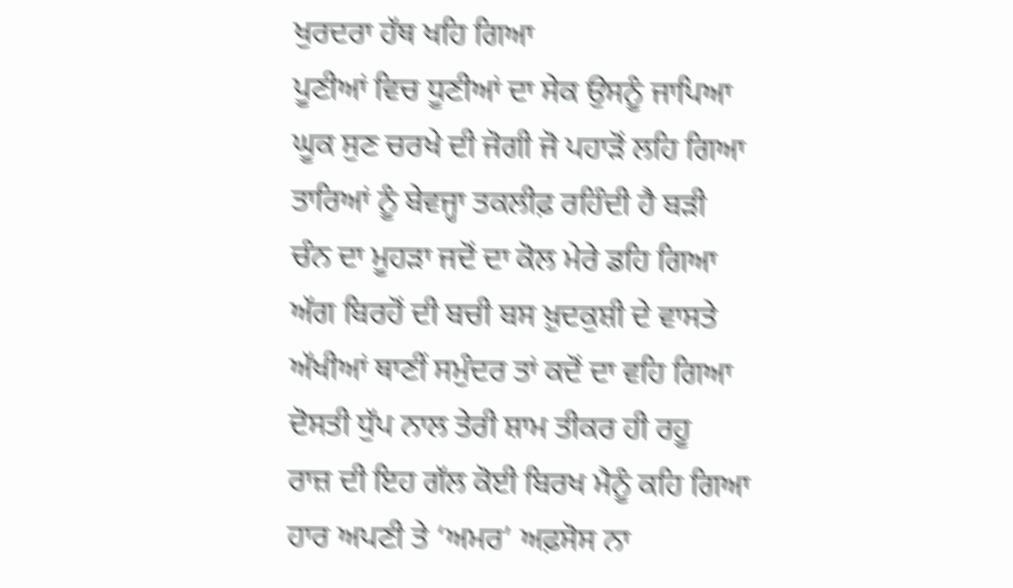ਖੁਰਦਰਾ ਹੱਥ ਖਹਿ ਗਿਆ
ਪੂਣੀਆਂ ਵਿਚ ਧੂਣੀਆਂ ਦਾ ਸੇਕ ਉਸਨੂੰ ਜਾਪਿਆ
ਘੂਕ ਸੁਣ ਚਰਖੇ ਦੀ ਜੋਗੀ ਜੋ ਪਹਾੜੋਂ ਲਹਿ ਗਿਆ
ਤਾਰਿਆਂ ਨੂੰ ਬੇਵਜ੍ਹਾ ਤਕਲੀਫ਼ ਰਹਿੰਦੀ ਹੈ ਬੜੀ
ਚੰਨ ਦਾ ਮੂਹੜਾ ਜਦੋਂ ਦਾ ਕੋਲ ਮੇਰੇ ਡਹਿ ਗਿਆ
ਅੱਗ ਬਿਰਹੋਂ ਦੀ ਬਚੀ ਬਸ ਖ਼ੁਦਕੁਸ਼ੀ ਦੇ ਵਾਸਤੇ
ਅੱਖੀਆਂ ਥਾਣੀਂ ਸਮੁੰਦਰ ਤਾਂ ਕਦੋਂ ਦਾ ਵਹਿ ਗਿਆ
ਦੋਸਤੀ ਧੁੱਪ ਨਾਲ ਤੇਰੀ ਸ਼ਾਮ ਤੀਕਰ ਹੀ ਰਹੂ
ਰਾਜ਼ ਦੀ ਇਹ ਗੱਲ ਕੋਈ ਬਿਰਖ ਮੈਨੂੰ ਕਹਿ ਗਿਆ
ਹਾਰ ਅਪਣੀ ਤੇ ‘ਅਮਰ’ ਅਫ਼ਸੋਸ ਨਾ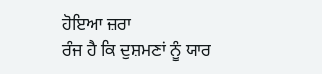ਹੋਇਆ ਜ਼ਰਾ
ਰੰਜ ਹੈ ਕਿ ਦੁਸ਼ਮਣਾਂ ਨੂੰ ਯਾਰ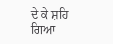ਦੇ ਕੇ ਸ਼ਹਿ ਗਿਆ